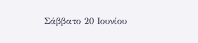Σάββατο 20 Ιουνίου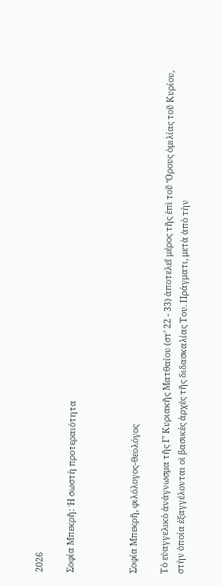2026

Σοφία Μπεκρῆ: Ἡ σωστὴ προτεραιότητα



Σοφία Μπεκρῆ, φιλόλογος-θεολόγος

Τὸ εὐαγγελικὸ ἀνάγνωσμα τῆς Γ’ Κυριακῆς Ματθαίου (στ’ 22 - 33) ἀποτελεῖ μέρος τῆς ἐπὶ τοῦ Ὄρους ὁμιλίας τοῦ Κυρίου, στὴν ὁποία ἐξαγγέλονται οἱ βασικὲς ἀρχὲς τῆς διδασκαλίας Του. Πράγματι, μετὰ ἀπὸ τὴν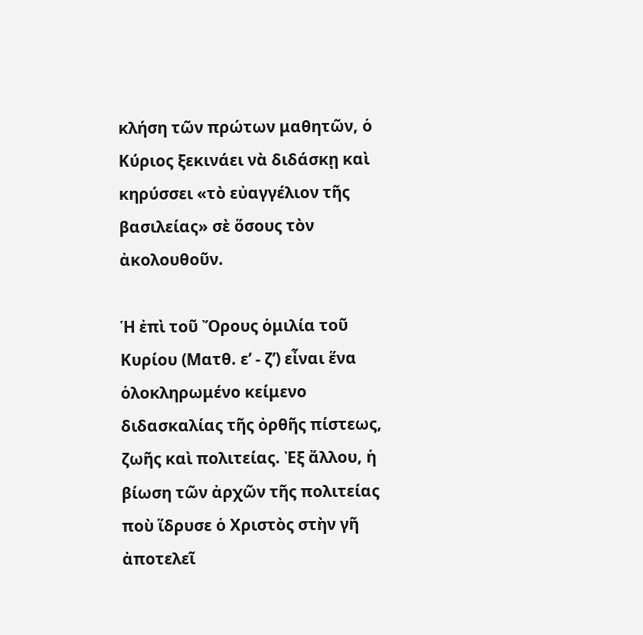κλήση τῶν πρώτων μαθητῶν, ὁ Κύριος ξεκινάει νὰ διδάσκῃ καὶ κηρύσσει «τὸ εὐαγγέλιον τῆς βασιλείας» σὲ ὅσους τὸν ἀκολουθοῦν.

Ἡ ἐπὶ τοῦ Ὄρους ὁμιλία τοῦ Κυρίου (Ματθ. ε’ - ζ’) εἶναι ἕνα ὁλοκληρωμένο κείμενο διδασκαλίας τῆς ὀρθῆς πίστεως, ζωῆς καὶ πολιτείας. Ἐξ ἄλλου, ἡ βίωση τῶν ἀρχῶν τῆς πολιτείας ποὺ ἵδρυσε ὁ Χριστὸς στὴν γῆ ἀποτελεῖ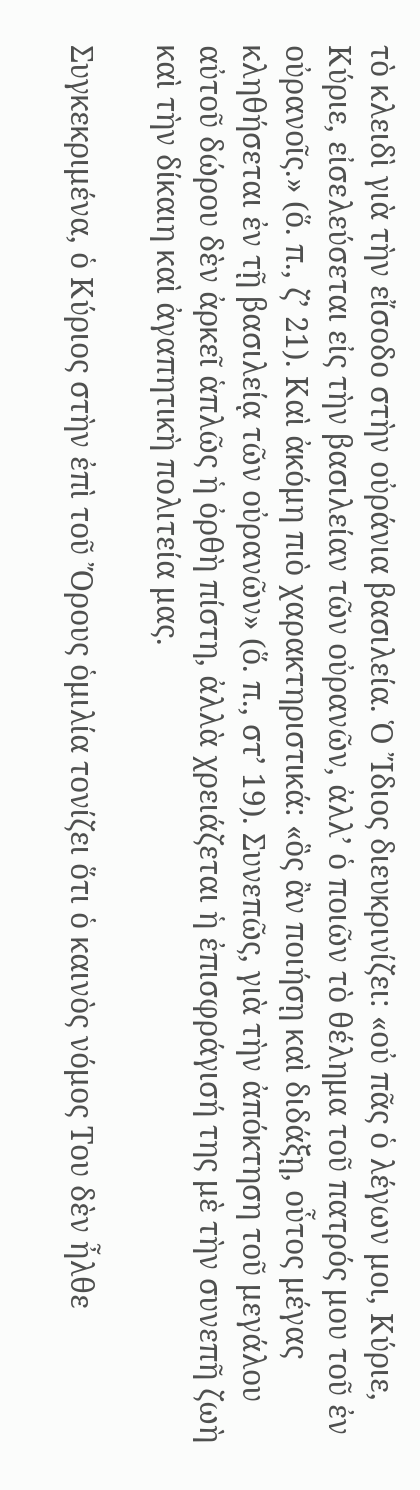τὸ κλειδὶ γιὰ τὴν εἴσοδο στὴν οὐράνια βασιλεία. Ὁ Ἴδιος διευκρινίζει: «οὐ πᾶς ὁ λέγων μοι, Κύριε, Κύριε, εἰσελεύσεται εἰς τὴν βασιλείαν τῶν οὐρανῶν, ἀλλ’ ὁ ποιῶν τὸ θέλημα τοῦ πατρός μου τοῦ ἐν οὐρανοῖς.» (ὅ. π., ζ’ 21). Καὶ ἀκόμη πιὸ χαρακτηριστικά: «ὃς ἂν ποιήσῃ καὶ διδάξῃ, οὗτος μέγας κληθήσεται ἐν τῇ βασιλείᾳ τῶν οὐρανῶν» (ὅ. π., στ’ 19). Συνεπῶς, γιὰ τὴν ἀπόκτηση τοῦ μεγάλου αὐτοῦ δώρου δὲν ἀρκεῖ ἁπλῶς ἡ ὀρθὴ πίστη, ἀλλὰ χρειάζεται ἡ ἐπισφράγισή της μὲ τὴν συνεπῆ ζωὴ καὶ τὴν δίκαιη καὶ ἀγαπητικὴ πολιτεία μας.

Συγκεκριμένα, ὁ Κύριος στὴν ἐπὶ τοῦ Ὄρους ὁμιλία τονίζει ὅτι ὁ καινὸς νόμος Του δὲν ἦλθε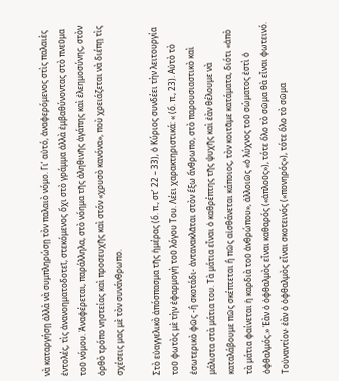νὰ καταργήσῃ ἀλλὰ νὰ συμπληρώσῃ τὸν παλαιὸ νόμο. Γι’ αὐτό, ἀναφερόμενος στὶς παλαιὲς ἐντολές, τὶς ἀνανοηματοδοτεῖ, στεκόμενος ὄχι στὸ γράμμα ἀλλὰ ἐμβαθύνοντας στὸ πνεῦμα τοῦ νόμου. Ἀναφέρεται, παράλληλα, στὸ νόημα τῆς ἀληθινῆς ἀγάπης καὶ ἐλεημοσύνης, στὸν ὀρθὸ τρόπο νηστείας καὶ προσευχῆς καὶ στόν «χρυσὸ κανόνα», ποὺ χρειάζεται νὰ διέπῃ τὶς σχέσεις μας μὲ τὸν συνάνθρωπο.

Στὸ εὐαγγελικὸ ἀπόσπασμα τῆς ἡμέρας (ὅ. π., στ’ 22 – 33), ὁ Κύριος συνδέει τὴν λειτουργία τοῦ φωτὸς μὲ τὴν ἐφαρμογὴ τοῦ λόγου Του. Λέει χαρακτηριστικά: « (ὅ. π., 23). Αὐτὸ τὸ ἐσωτερικὸ φῶς -ἢ σκοτάδι- ἀντανακλᾶται στὸν ἔξω ἄνθρωπο, στὸ παρουσιαστικὸ καὶ μάλιστα στὰ μάτια του. Τὰ μάτια εἶναι ὁ καθρέπτης τῆς ψυχῆς καὶ ἐὰν θέλουμε νὰ καταλάβουμε πῶς σκέπτεται ἢ πῶς αἰσθάνεται κάποιος, τὸν κοιτᾶμε κατάματα, διότι «ἀπὸ τὰ μάτια φαίνεται ἡ καρδιὰ τοῦ ἀνθρώπου», ἀλλοιῶς «ὁ λύχνος τοῦ σώματος ἐστὶ ὁ ὀφθαλμός.» Ἐὰν ὁ ὀφθαλμὸς εἶναι καθαρός («ἁπλοῦς»), τότε ὅλο τὸ σῶμα θὰ εἶναι φωτεινό. Τοὐναντίον· ἐὰν ὁ ὀφθαλμὸς εἶναι σκοτεινός («πονηρός»), τότε ὅλο τὸ σῶμα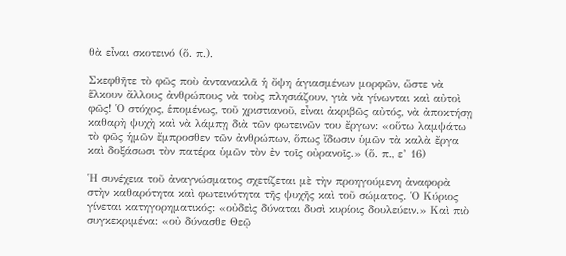θὰ εἶναι σκοτεινό (ὅ. π.).

Σκεφθῆτε τὸ φῶς ποὺ ἀντανακλᾶ ἡ ὄψη ἁγιασμένων μορφῶν, ὥστε νὰ ἕλκουν ἄλλους ἀνθρώπους νὰ τοὺς πλησιάζουν, γιὰ νὰ γίνωνται καὶ αὐτοὶ φῶς! Ὁ στόχος, ἑπομένως, τοῦ χριστιανοῦ, εἶναι ἀκριβῶς αὐτός, νὰ ἀποκτήσῃ καθαρὴ ψυχὴ καὶ νὰ λάμπῃ διὰ τῶν φωτεινῶν του ἔργων: «οὕτω λαμψάτω τὸ φῶς ἡμῶν ἔμπροσθεν τῶν ἀνθρώπων, ὅπως ἴδωσιν ὑμῶν τὰ καλὰ ἔργα καὶ δοξάσωσι τὸν πατέρα ὑμῶν τὸν ἐν τοῖς οὐρανοῖς.» (ὅ. π., ε’ 16)

Ἡ συνέχεια τοῦ ἀναγνώσματος σχετίζεται μὲ τὴν προηγούμενη ἀναφορὰ στὴν καθαρότητα καὶ φωτεινότητα τῆς ψυχῆς καὶ τοῦ σώματος. Ὁ Κύριος γίνεται κατηγορηματικός: «οὐδεὶς δύναται δυσὶ κυρίοις δουλεύειν.» Καὶ πιὸ συγκεκριμένα: «οὐ δύνασθε Θεῷ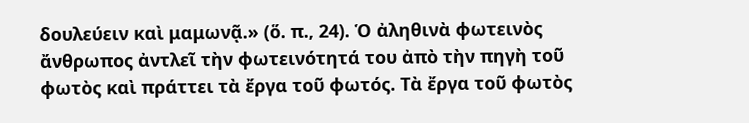δουλεύειν καὶ μαμωνᾷ.» (ὅ. π., 24). Ὁ ἀληθινὰ φωτεινὸς ἄνθρωπος ἀντλεῖ τὴν φωτεινότητά του ἀπὸ τὴν πηγὴ τοῦ φωτὸς καὶ πράττει τὰ ἔργα τοῦ φωτός. Τὰ ἔργα τοῦ φωτὸς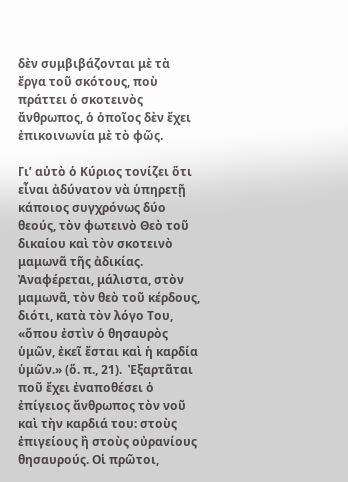δὲν συμβιβάζονται μὲ τὰ ἔργα τοῦ σκότους, ποὺ πράττει ὁ σκοτεινὸς ἄνθρωπος, ὁ ὁποῖος δὲν ἔχει ἐπικοινωνία μὲ τὸ φῶς.

Γι’ αὐτὸ ὁ Κύριος τονίζει ὅτι εἶναι ἀδύνατον νὰ ὑπηρετῇ κάποιος συγχρόνως δύο θεούς, τὸν φωτεινὸ Θεὸ τοῦ δικαίου καὶ τὸν σκοτεινὸ μαμωνᾶ τῆς ἀδικίας. Ἀναφέρεται, μάλιστα, στὸν μαμωνᾶ, τὸν θεὸ τοῦ κέρδους, διότι, κατὰ τὸν λόγο Του, «ὅπου ἐστὶν ὁ θησαυρὸς ὑμῶν, ἐκεῖ ἔσται καὶ ἡ καρδία ὑμῶν.» (ὅ. π., 21).  Ἐξαρτᾶται ποῦ ἔχει ἐναποθέσει ὁ ἐπίγειος ἄνθρωπος τὸν νοῦ καὶ τὴν καρδιά του: στοὺς ἐπιγείους ἢ στοὺς οὐρανίους θησαυρούς. Οἱ πρῶτοι,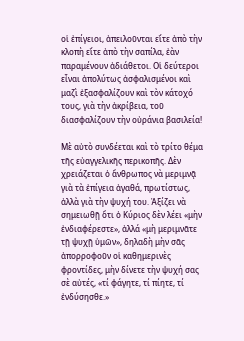οἱ ἐπίγειοι, ἀπειλοῦνται εἴτε ἀπὸ τὴν κλοπὴ εἴτε ἀπὸ τὴν σαπίλα, ἐὰν παραμένουν ἀδιάθετοι. Οἱ δεύτεροι εἶναι ἀπολύτως ἀσφαλισμένοι καὶ μαζὶ ἐξασφαλίζουν καὶ τὸν κάτοχό τους, γιὰ τὴν ἀκρίβεια, τοῦ διασφαλίζουν τὴν οὐράνια βασιλεία!

Μὲ αὐτὸ συνδέεται καὶ τὸ τρίτο θέμα τῆς εὐαγγελικῆς περικοπῆς. Δὲν χρειάζεται ὁ ἄνθρωπος νὰ μεριμνᾷ γιὰ τὰ ἐπίγεια ἀγαθά, πρωτίστως, ἀλλὰ γιὰ τὴν ψυχή του. Ἀξίζει νὰ σημειωθῇ ὅτι ὁ Κύριος δὲν λέει «μὴν ἐνδιαφέρεστε», ἀλλά «μὴ μεριμνᾶτε τῇ ψυχῇ ὑμῶν», δηλαδὴ μὴν σᾶς ἀπορροφοῦν οἱ καθημερινὲς φροντίδες, μὴν δίνετε τὴν ψυχή σας σὲ αὐτές, «τί φάγητε, τί πίητε, τί ἐνδύσησθε.»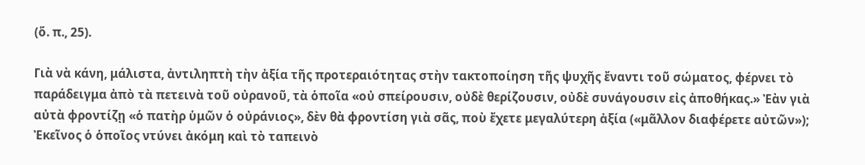(ὅ. π., 25).

Γιὰ νὰ κάνη, μάλιστα, ἀντιληπτὴ τὴν ἀξία τῆς προτεραιότητας στὴν τακτοποίηση τῆς ψυχῆς ἔναντι τοῦ σώματος, φέρνει τὸ παράδειγμα ἀπὸ τὰ πετεινὰ τοῦ οὐρανοῦ, τὰ ὁποῖα «οὐ σπείρουσιν, οὐδὲ θερίζουσιν, οὐδὲ συνάγουσιν εἰς ἀποθήκας.» Ἐὰν γιὰ αὐτὰ φροντίζῃ «ὁ πατὴρ ὑμῶν ὁ οὐράνιος», δὲν θὰ φροντίση γιὰ σᾶς, ποὺ ἔχετε μεγαλύτερη ἀξία («μᾶλλον διαφέρετε αὐτῶν»); Ἐκεῖνος ὁ ὁποῖος ντύνει ἀκόμη καὶ τὸ ταπεινὸ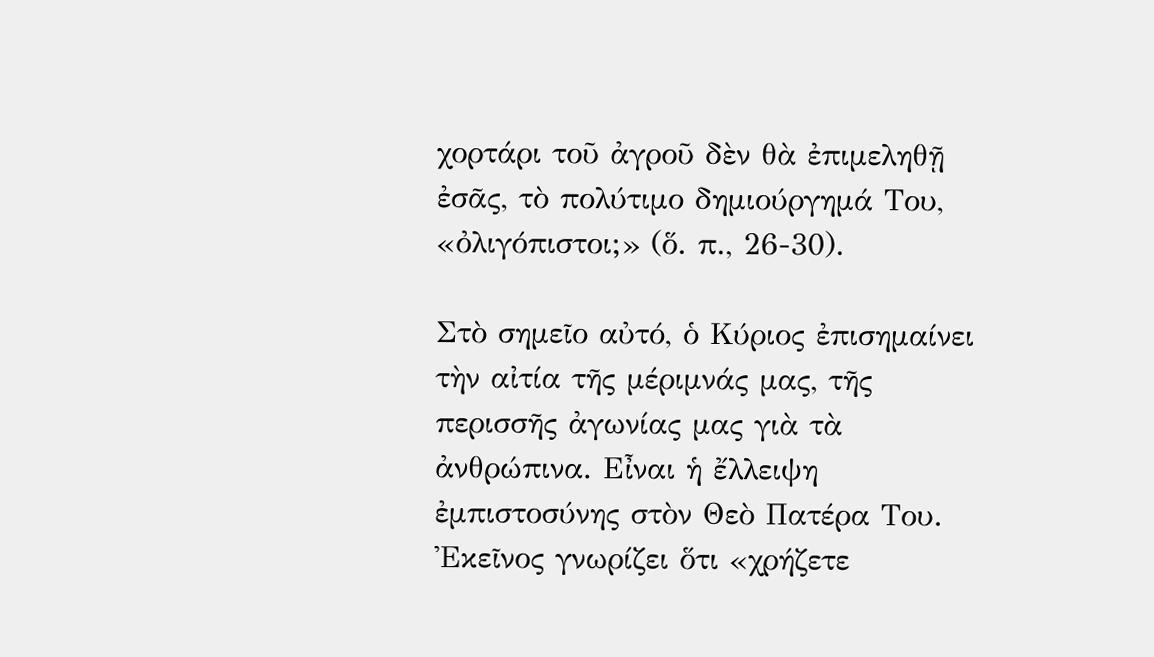χορτάρι τοῦ ἀγροῦ δὲν θὰ ἐπιμεληθῇ ἐσᾶς, τὸ πολύτιμο δημιούργημά Του, «ὀλιγόπιστοι;» (ὅ. π., 26-30).

Στὸ σημεῖο αὐτό, ὁ Κύριος ἐπισημαίνει τὴν αἰτία τῆς μέριμνάς μας, τῆς περισσῆς ἀγωνίας μας γιὰ τὰ ἀνθρώπινα. Εἶναι ἡ ἔλλειψη ἐμπιστοσύνης στὸν Θεὸ Πατέρα Του. Ἐκεῖνος γνωρίζει ὅτι «χρήζετε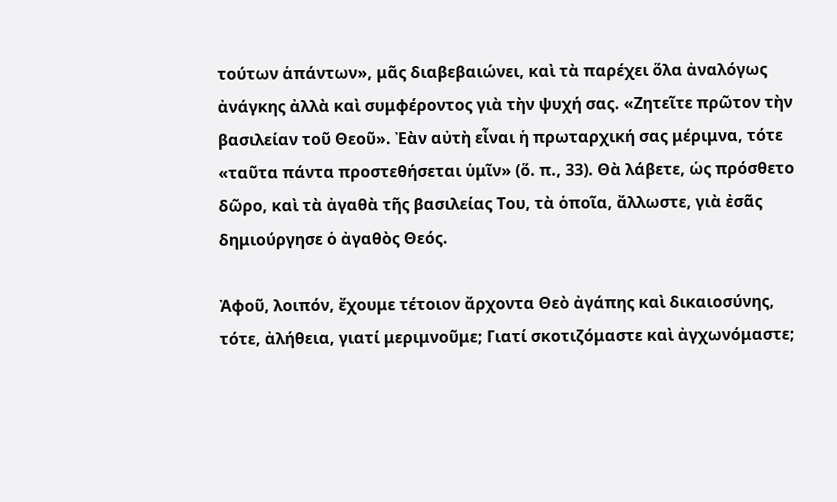τούτων ἁπάντων», μᾶς διαβεβαιώνει, καὶ τὰ παρέχει ὅλα ἀναλόγως ἀνάγκης ἀλλὰ καὶ συμφέροντος γιὰ τὴν ψυχή σας. «Ζητεῖτε πρῶτον τὴν βασιλείαν τοῦ Θεοῦ». Ἐὰν αὐτὴ εἶναι ἡ πρωταρχική σας μέριμνα, τότε «ταῦτα πάντα προστεθήσεται ὑμῖν» (ὅ. π., 33). Θὰ λάβετε, ὡς πρόσθετο δῶρο, καὶ τὰ ἀγαθὰ τῆς βασιλείας Του, τὰ ὁποῖα, ἄλλωστε, γιὰ ἐσᾶς δημιούργησε ὁ ἀγαθὸς Θεός.

Ἀφοῦ, λοιπόν, ἔχουμε τέτοιον ἄρχοντα Θεὸ ἀγάπης καὶ δικαιοσύνης, τότε, ἀλήθεια, γιατί μεριμνοῦμε; Γιατί σκοτιζόμαστε καὶ ἀγχωνόμαστε;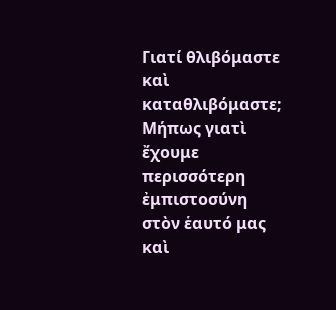Γιατί θλιβόμαστε καὶ καταθλιβόμαστε; Μήπως γιατὶ ἔχουμε περισσότερη ἐμπιστοσύνη στὸν ἑαυτό μας καὶ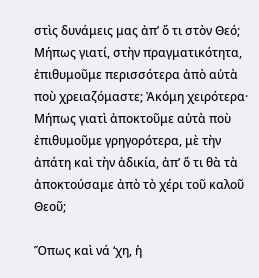στὶς δυνάμεις μας ἀπ’ ὅ τι στὸν Θεό; Μήπως γιατί, στὴν πραγματικότητα, ἐπιθυμοῦμε περισσότερα ἀπὸ αὐτὰ ποὺ χρειαζόμαστε; Ἀκόμη χειρότερα· Μήπως γιατὶ ἀποκτοῦμε αὐτὰ ποὺ ἐπιθυμοῦμε γρηγορότερα, μὲ τὴν ἀπάτη καὶ τὴν ἀδικία, ἀπ’ ὅ τι θὰ τὰ ἀποκτούσαμε ἀπὸ τὸ χέρι τοῦ καλοῦ Θεοῦ;

Ὅπως καὶ νά ‘χη, ἡ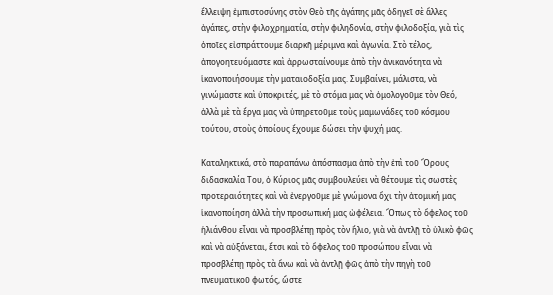ἔλλειψη ἐμπιστοσύνης στὸν Θεὸ τῆς ἀγάπης μᾶς ὁδηγεῖ σὲ ἄλλες ἀγάπες, στὴν φιλοχρηματία, στὴν φιληδονία, στὴν φιλοδοξία, γιὰ τὶς ὁποῖες εἰσπράττουμε διαρκῆ μέριμνα καὶ ἀγωνία. Στὸ τέλος, ἀπογοητευόμαστε καὶ ἀρρωσταίνουμε ἀπὸ τὴν ἀνικανότητα νὰ ἱκανοποιήσουμε τὴν ματαιοδοξία μας. Συμβαίνει, μάλιστα, νὰ γινώμαστε καὶ ὑποκριτές, μὲ τὸ στόμα μας νὰ ὁμολογοῦμε τὸν Θεό, ἀλλὰ μὲ τὰ ἔργα μας νὰ ὑπηρετοῦμε τοὺς μαμωνάδες τοῦ κόσμου τούτου, στοὺς ὁποίους ἔχουμε δώσει τὴν ψυχή μας.

Καταληκτικά, στὸ παραπάνω ἀπόσπασμα ἀπὸ τὴν ἐπὶ τοῦ Ὄρους διδασκαλία Του, ὁ Κύριος μᾶς συμβουλεύει νὰ θέτουμε τὶς σωστὲς προτεραιότητες καὶ νὰ ἐνεργοῦμε μὲ γνώμονα ὄχι τὴν ἀτομική μας ἱκανοποίηση ἀλλὰ τὴν προσωπική μας ὠφέλεια. Ὅπως τὸ ὄφελος τοῦ ἡλιάνθου εἶναι νὰ προσβλέπῃ πρὸς τὸν ἥλιο, γιὰ νὰ ἀντλῇ τὸ ὑλικὸ φῶς καὶ νὰ αὐξάνεται, ἔτσι καὶ τὸ ὄφελος τοῦ προσώπου εἶναι νὰ προσβλέπῃ πρὸς τὰ ἄνω καὶ νὰ ἀντλῇ φῶς ἀπὸ τὴν πηγὴ τοῦ πνευματικοῦ φωτός, ὥστε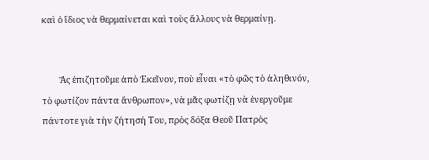καὶ ὁ ἴδιος νὰ θερμαίνεται καὶ τοὺς ἄλλους νὰ θερμαίνῃ.


         Ἂς ἐπιζητοῦμε ἀπὸ Ἐκεῖνον, ποὺ εἶναι «τὸ φῶς τὸ ἀληθινόν, τὸ φωτίζον πάντα ἄνθρωπον», νὰ μᾶς φωτίζῃ νὰ ἐνεργοῦμε πάντοτε γιὰ τὴν ζήτησή Του, πρὸς δόξα Θεοῦ Πατρὸς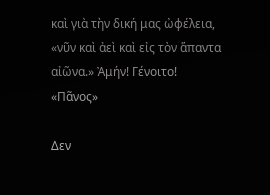καὶ γιὰ τὴν δική μας ὠφέλεια, «νῦν καὶ ἀεὶ καὶ εἰς τὸν ἅπαντα αἰῶνα.» Ἀμήν! Γένοιτο!
«Πᾶνος»

Δεν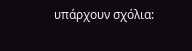υπάρχουν σχόλια: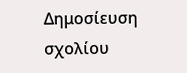Δημοσίευση σχολίου